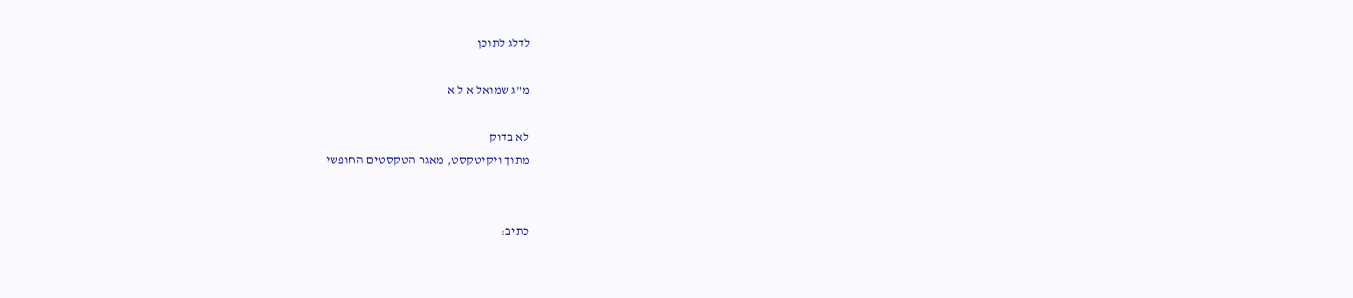לדלג לתוכן

מ"ג שמואל א ל א

לא בדוק
מתוך ויקיטקסט, מאגר הטקסטים החופשי


כתיב: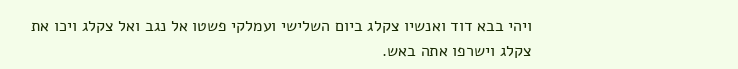ויהי בבא דוד ואנשיו צקלג ביום השלישי ועמלקי פשטו אל נגב ואל צקלג ויכו את צקלג וישרפו אתה באש.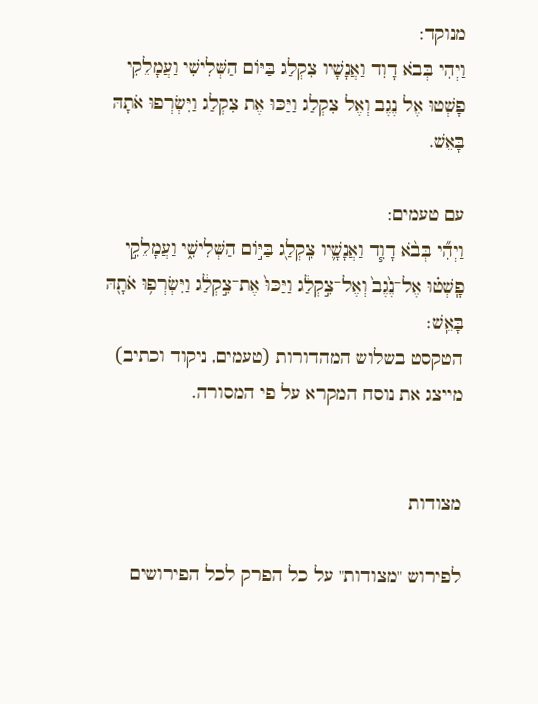מנוקד:
וַיְהִי בְּבֹא דָוִד וַאֲנָשָׁיו צִקְלַג בַּיּוֹם הַשְּׁלִישִׁי וַעֲמָלֵקִי פָשְׁטוּ אֶל נֶגֶב וְאֶל צִקְלַג וַיַּכּוּ אֶת צִקְלַג וַיִּשְׂרְפוּ אֹתָהּ בָּאֵשׁ.

עם טעמים:
וַיְהִ֞י בְּבֹ֨א דָוִ֧ד וַאֲנָשָׁ֛יו צִֽקְלַ֖ג בַּיּ֣וֹם הַשְּׁלִישִׁ֑י וַעֲמָלֵקִ֣י פָֽשְׁט֗וּ אֶל־נֶ֙גֶב֙ וְאֶל־צִ֣קְלַ֔ג וַיַּכּוּ֙ אֶת־צִ֣קְלַ֔ג וַיִּשְׂרְפ֥וּ אֹתָ֖הּ בָּאֵֽשׁ׃
הטקסט בשלוש המהדורות (טעמים, ניקוד וכתיב) מייצג את נוסח המקרא על פי המסורה.


מצודות

לפירוש "מצודות" על כל הפרק לכל הפירושים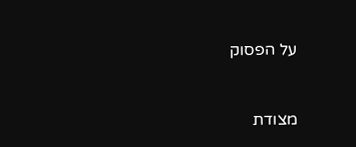על הפסוק



מצודת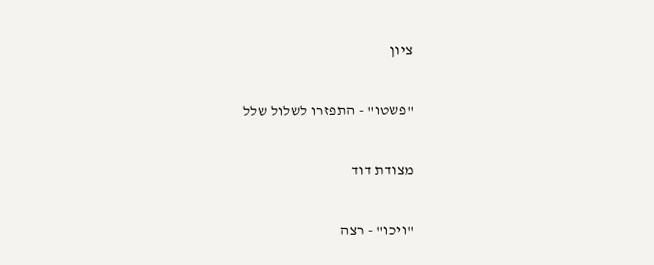ציון

"פשטו" - התפזרו לשלול שלל

מצודת דוד

"ויכו" - רצה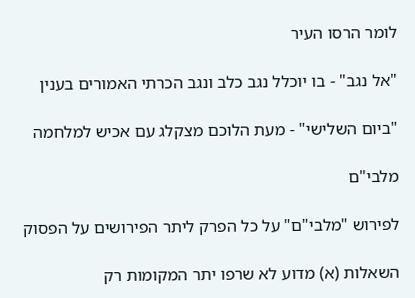לומר הרסו העיר

"אל נגב" - בו יוכלל נגב כלב ונגב הכרתי האמורים בענין

"ביום השלישי" - מעת הלוכם מצקלג עם אכיש למלחמה

מלבי"ם

לפירוש "מלבי"ם" על כל הפרק ליתר הפירושים על הפסוק

השאלות (א) מדוע לא שרפו יתר המקומות רק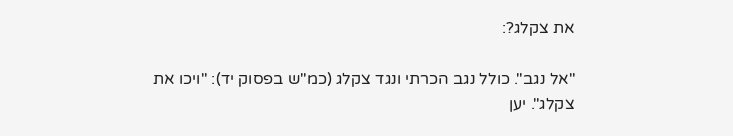את צקלג?:

"אל נגב". כולל נגב הכרתי ונגד צקלג (כמ"ש בפסוק יד): "ויכו את צקלג". יען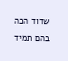שדוד הכה בהם תמיד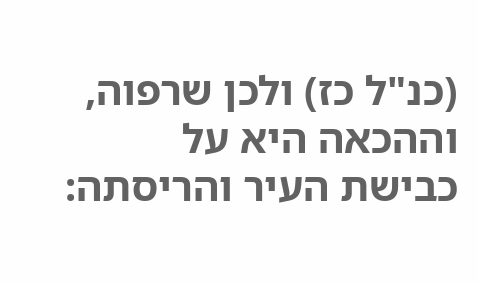(כנ"ל כז) ולכן שרפוה, וההכאה היא על כבישת העיר והריסתה: